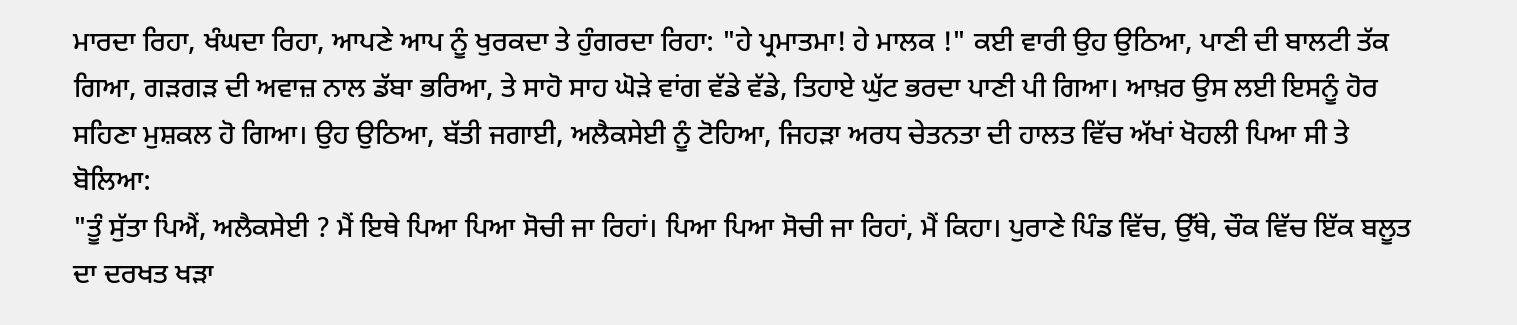ਮਾਰਦਾ ਰਿਹਾ, ਖੰਘਦਾ ਰਿਹਾ, ਆਪਣੇ ਆਪ ਨੂੰ ਖੁਰਕਦਾ ਤੇ ਹੁੰਗਰਦਾ ਰਿਹਾ: "ਹੇ ਪ੍ਰਮਾਤਮਾ! ਹੇ ਮਾਲਕ !" ਕਈ ਵਾਰੀ ਉਹ ਉਠਿਆ, ਪਾਣੀ ਦੀ ਬਾਲਟੀ ਤੱਕ ਗਿਆ, ਗੜਗੜ ਦੀ ਅਵਾਜ਼ ਨਾਲ ਡੱਬਾ ਭਰਿਆ, ਤੇ ਸਾਹੋ ਸਾਹ ਘੋੜੇ ਵਾਂਗ ਵੱਡੇ ਵੱਡੇ, ਤਿਹਾਏ ਘੁੱਟ ਭਰਦਾ ਪਾਣੀ ਪੀ ਗਿਆ। ਆਖ਼ਰ ਉਸ ਲਈ ਇਸਨੂੰ ਹੋਰ ਸਹਿਣਾ ਮੁਸ਼ਕਲ ਹੋ ਗਿਆ। ਉਹ ਉਠਿਆ, ਬੱਤੀ ਜਗਾਈ, ਅਲੈਕਸੇਈ ਨੂੰ ਟੋਹਿਆ, ਜਿਹੜਾ ਅਰਧ ਚੇਤਨਤਾ ਦੀ ਹਾਲਤ ਵਿੱਚ ਅੱਖਾਂ ਖੋਹਲੀ ਪਿਆ ਸੀ ਤੇ ਬੋਲਿਆ:
"ਤੂੰ ਸੁੱਤਾ ਪਿਐਂ, ਅਲੈਕਸੇਈ ? ਮੈਂ ਇਥੇ ਪਿਆ ਪਿਆ ਸੋਚੀ ਜਾ ਰਿਹਾਂ। ਪਿਆ ਪਿਆ ਸੋਚੀ ਜਾ ਰਿਹਾਂ, ਮੈਂ ਕਿਹਾ। ਪੁਰਾਣੇ ਪਿੰਡ ਵਿੱਚ, ਉੱਥੇ, ਚੌਕ ਵਿੱਚ ਇੱਕ ਬਲੂਤ ਦਾ ਦਰਖਤ ਖੜਾ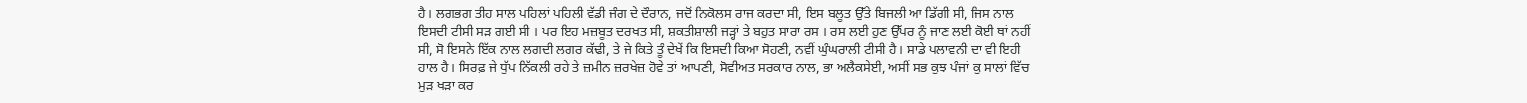ਹੈ। ਲਗਭਗ ਤੀਹ ਸਾਲ ਪਹਿਲਾਂ ਪਹਿਲੀ ਵੱਡੀ ਜੰਗ ਦੇ ਦੌਰਾਨ, ਜਦੋਂ ਨਿਕੋਲਸ ਰਾਜ ਕਰਦਾ ਸੀ, ਇਸ ਬਲੂਤ ਉੱਤੇ ਬਿਜਲੀ ਆ ਡਿੱਗੀ ਸੀ, ਜਿਸ ਨਾਲ ਇਸਦੀ ਟੀਸੀ ਸੜ ਗਈ ਸੀ । ਪਰ ਇਹ ਮਜ਼ਬੂਤ ਦਰਖਤ ਸੀ, ਸ਼ਕਤੀਸ਼ਾਲੀ ਜੜ੍ਹਾਂ ਤੇ ਬਹੁਤ ਸਾਰਾ ਰਸ । ਰਸ ਲਈ ਹੁਣ ਉੱਪਰ ਨੂੰ ਜਾਣ ਲਈ ਕੋਈ ਥਾਂ ਨਹੀਂ ਸੀ, ਸੋ ਇਸਨੇ ਇੱਕ ਨਾਲ ਲਗਦੀ ਲਗਰ ਕੱਢੀ, ਤੇ ਜੇ ਕਿਤੇ ਤੂੰ ਦੇਖੇਂ ਕਿ ਇਸਦੀ ਕਿਆ ਸੋਹਣੀ, ਨਵੀਂ ਘੁੰਘਰਾਲੀ ਟੀਸੀ ਹੈ। ਸਾਡੇ ਪਲਾਵਨੀ ਦਾ ਵੀ ਇਹੀ ਹਾਲ ਹੈ। ਸਿਰਫ਼ ਜੇ ਧੁੱਪ ਨਿੱਕਲੀ ਰਹੇ ਤੇ ਜ਼ਮੀਨ ਜ਼ਰਖੇਜ਼ ਹੋਵੇ ਤਾਂ ਆਪਣੀ, ਸੋਵੀਅਤ ਸਰਕਾਰ ਨਾਲ, ਭਾ ਅਲੈਕਸੇਈ, ਅਸੀਂ ਸਭ ਕੁਝ ਪੰਜਾਂ ਕੁ ਸਾਲਾਂ ਵਿੱਚ ਮੁੜ ਖੜਾ ਕਰ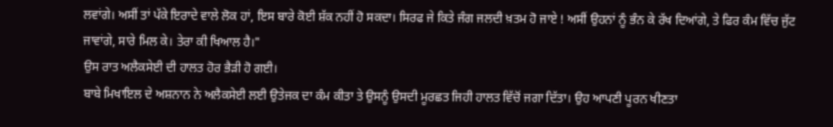ਲਵਾਂਗੇ। ਅਸੀਂ ਤਾਂ ਪੱਕੇ ਇਰਾਦੇ ਵਾਲੇ ਲੋਕ ਹਾਂ, ਇਸ ਬਾਰੇ ਕੋਈ ਸ਼ੱਕ ਨਹੀਂ ਹੋ ਸਕਦਾ। ਸਿਰਫ ਜੇ ਕਿਤੇ ਜੰਗ ਜਲਦੀ ਖ਼ਤਮ ਹੋ ਜਾਏ ! ਅਸੀਂ ਉਹਨਾਂ ਨੂੰ ਭੰਨ ਕੇ ਰੱਖ ਦਿਆਂਗੇ, ਤੇ ਫਿਰ ਕੰਮ ਵਿੱਚ ਜੁੱਟ ਜਾਵਾਂਗੇ, ਸਾਰੇ ਮਿਲ ਕੇ। ਤੇਰਾ ਕੀ ਖਿਆਲ ਹੈ।"
ਉਸ ਰਾਤ ਅਲੈਕਸੇਈ ਦੀ ਹਾਲਤ ਹੋਰ ਭੈੜੀ ਹੋ ਗਈ।
ਬਾਬੇ ਮਿਖਾਇਲ ਦੇ ਅਸ਼ਨਾਨ ਨੇ ਅਲੈਕਸੇਈ ਲਈ ਉਤੇਜਕ ਦਾ ਕੰਮ ਕੀਤਾ ਤੇ ਉਸਨੂੰ ਉਸਦੀ ਮੂਰਛਤ ਜਿਹੀ ਹਾਲਤ ਵਿੱਚੋਂ ਜਗਾ ਦਿੱਤਾ। ਉਹ ਆਪਣੀ ਪੂਰਨ ਖੀਣਤਾ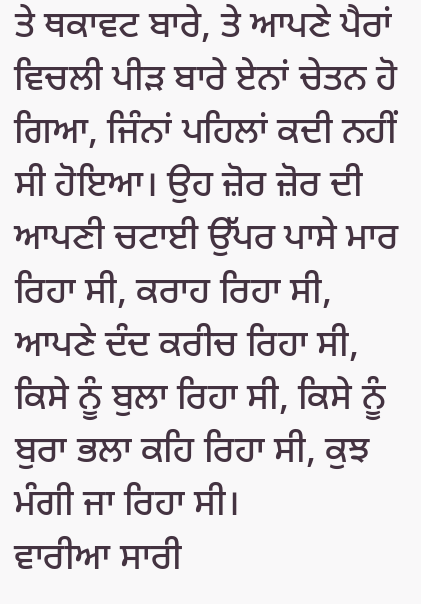ਤੇ ਥਕਾਵਟ ਬਾਰੇ, ਤੇ ਆਪਣੇ ਪੈਰਾਂ ਵਿਚਲੀ ਪੀੜ ਬਾਰੇ ਏਨਾਂ ਚੇਤਨ ਹੋ ਗਿਆ, ਜਿੰਨਾਂ ਪਹਿਲਾਂ ਕਦੀ ਨਹੀਂ ਸੀ ਹੋਇਆ। ਉਹ ਜ਼ੋਰ ਜ਼ੋਰ ਦੀ ਆਪਣੀ ਚਟਾਈ ਉੱਪਰ ਪਾਸੇ ਮਾਰ ਰਿਹਾ ਸੀ, ਕਰਾਹ ਰਿਹਾ ਸੀ, ਆਪਣੇ ਦੰਦ ਕਰੀਚ ਰਿਹਾ ਸੀ, ਕਿਸੇ ਨੂੰ ਬੁਲਾ ਰਿਹਾ ਸੀ, ਕਿਸੇ ਨੂੰ ਬੁਰਾ ਭਲਾ ਕਹਿ ਰਿਹਾ ਸੀ, ਕੁਝ ਮੰਗੀ ਜਾ ਰਿਹਾ ਸੀ।
ਵਾਰੀਆ ਸਾਰੀ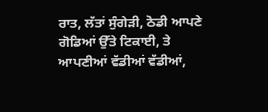ਰਾਤ, ਲੱਤਾਂ ਸੁੰਗੇੜੀ, ਠੋਡੀ ਆਪਣੇ ਗੋਡਿਆਂ ਉੱਤੇ ਟਿਕਾਈ, ਤੇ ਆਪਣੀਆਂ ਵੱਡੀਆਂ ਵੱਡੀਆਂ,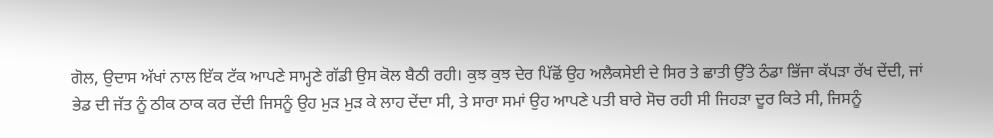ਗੋਲ, ਉਦਾਸ ਅੱਖਾਂ ਨਾਲ ਇੱਕ ਟੱਕ ਆਪਣੇ ਸਾਮ੍ਹਣੇ ਗੱਡੀ ਉਸ ਕੋਲ ਬੈਠੀ ਰਹੀ। ਕੁਝ ਕੁਝ ਦੇਰ ਪਿੱਛੋਂ ਉਹ ਅਲੈਕਸੇਈ ਦੇ ਸਿਰ ਤੇ ਛਾਤੀ ਉੱਤੇ ਠੰਡਾ ਭਿੱਜਾ ਕੱਪੜਾ ਰੱਖ ਦੇਂਦੀ, ਜਾਂ ਭੇਡ ਦੀ ਜੱਤ ਨੂੰ ਠੀਕ ਠਾਕ ਕਰ ਦੇਂਦੀ ਜਿਸਨੂੰ ਉਹ ਮੁੜ ਮੁੜ ਕੇ ਲਾਹ ਦੇਂਦਾ ਸੀ, ਤੇ ਸਾਰਾ ਸਮਾਂ ਉਹ ਆਪਣੇ ਪਤੀ ਬਾਰੇ ਸੋਚ ਰਹੀ ਸੀ ਜਿਹੜਾ ਦੂਰ ਕਿਤੇ ਸੀ, ਜਿਸਨੂੰ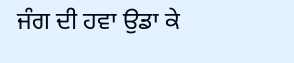ਜੰਗ ਦੀ ਹਵਾ ਉਡਾ ਕੇ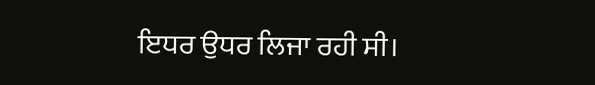ਇਧਰ ਉਧਰ ਲਿਜਾ ਰਹੀ ਸੀ।